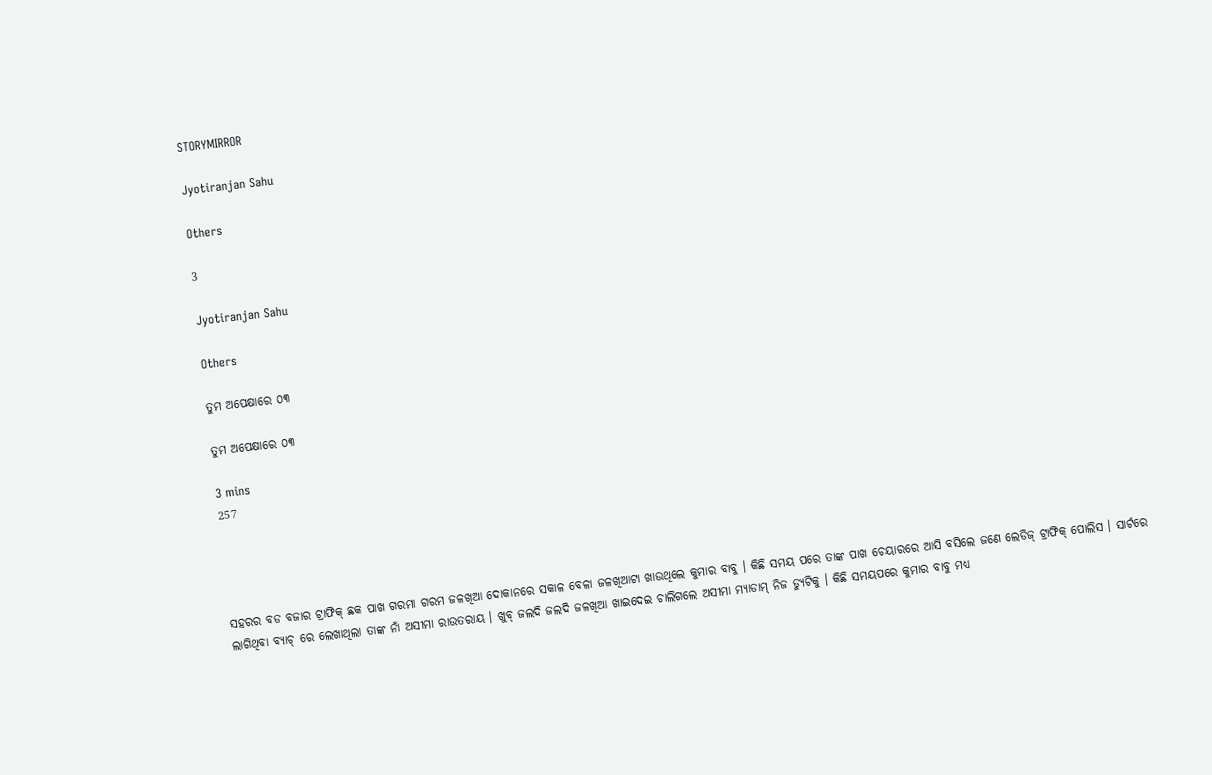STORYMIRROR

Jyotiranjan Sahu

Others

3

Jyotiranjan Sahu

Others

ତୁମ ଅପେକ୍ଷାରେ ୦୩

ତୁମ ଅପେକ୍ଷାରେ ୦୩

3 mins
257




ସହରର ବଡ ବଜାର ଟ୍ରାଫିକ୍ ଛକ ପାଖ ଗରମା ଗରମ ଜଳଖିଆ ଦୋକାନରେ ସକାଳ ବେଳା ଜଳଖିଆଟା ଖାଉଥିଲେ କୁମାର ବାବୁ । କିଛି ସମୟ ପରେ ତାଙ୍କ ପାଖ ଚେୟାରରେ ଆସି ବସିଲେ ଜଣେ ଲେଡିଜ୍ ଟ୍ରାଫିକ୍ ପୋଲିସ । ସାର୍ଟରେ ଲାଗିଥିବା ବ୍ୟାଚ୍ ରେ ଲେଖାଥିଲା ତାଙ୍କ ନାଁ ଅସୀମା ରାଉତରାୟ । ଖୁବ୍ ଜଲଦି ଜଲଦି ଜଳଖିଆ ଖାଇଦେଇ ଚାଲିଗଲେ ଅସୀମା ମ୍ୟାଡାମ୍ ନିଜ ଡ୍ୟୁଟିକୁ । କିଛି ସମୟପରେ କୁମାର ବାବୁ ମଧ୍ୟ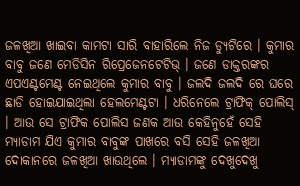ଜଳଖିଆ ଖାଇବା କାମଟା ସାରି ବାହାରିଲେ ନିଜ ଡ୍ୟୁଟିରେ । କୁମାର ବାବୁ ଜଣେ ମେଡିସିନ ରିପ୍ରେଜେନଟେଟିଭ୍ । ଜଣେ ଡାକ୍ତରଙ୍କର ଏପଏଣ୍ଟମେଣ୍ଟ ନେଇଥିଲେ କୁମାର ବାବୁ । ଜଲଦି ଜଲଦି ରେ ଘରେ ଛାଡି ହୋଇଯାଇଥିଲା ହେଲମେଣ୍ଟଟା । ଧରିନେଲେ ଟ୍ରାଫିକ୍ ପୋଲିସ୍ । ଆଉ ସେ ଟ୍ରାଫିକ ପୋଲିସ ଜଣକ ଆଉ କେହିନୁହେଁ ସେହି ମ୍ୟାଡାମ ଯିଏ କୁମାର ବାବୁଙ୍କ ପାଖରେ ବସି ସେହି ଜଳଖିଆ ଦୋକାନରେ ଜଳଖିଆ ଖାଉଥିଲେ । ମ୍ୟାଡାମଙ୍କୁ ଦେଖୁଦେଖୁ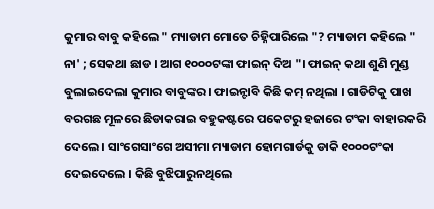କୁମାର ବାବୁ କହିଲେ " ମ୍ୟାଡାମ ମୋତେ ଚିହ୍ନିପାରିଲେ "? ମ୍ୟାଡାମ କହିଲେ " ନା' ; ସେକଥା ଛାଡ । ଆଗ ୧୦୦୦ଟଙ୍କା ଫାଇନ୍ ଦିଅ "। ଫାଇନ୍ କଥା ଶୁଣି ମୁଣ୍ଡ ବୁଲାଇଦେଲା କୁମାର ବାବୁଙ୍କର । ଫାଇନ୍ଟାବି କିଛି କମ୍ ନଥିଲା । ଗାଡିଟିକୁ ପାଖ ବରଗଛ ମୂଳରେ ଛିଡାକରାଇ ବହୁକଷ୍ଟରେ ପକେଟରୁ ହଜାରେ ଟଂକା ବାହାରକରି ଦେଲେ । ସାଂଗେସାଂଗେ ଅସୀମା ମ୍ୟାଡାମ ହୋମଗାର୍ଡକୁ ଡାକି ୧୦୦୦ଟଂକା ଦେଇଦେଲେ । କିଛି ବୁଝିପାରୁନଥିଲେ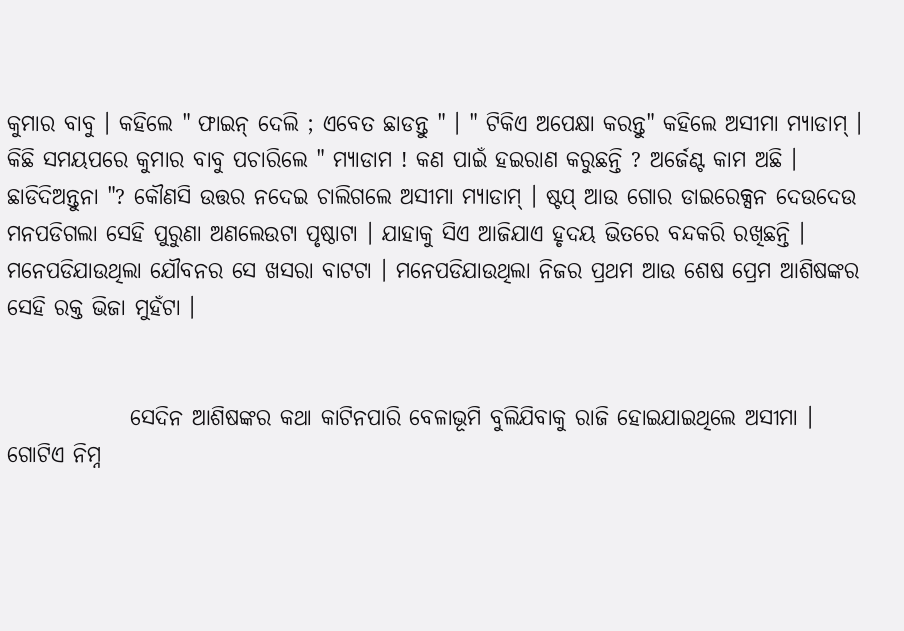କୁମାର ବାବୁ । କହିଲେ " ଫାଇନ୍ ଦେଲି ; ଏବେତ ଛାଡନ୍ତୁ " । " ଟିକିଏ ଅପେକ୍ଷା କରନ୍ତୁ" କହିଲେ ଅସୀମା ମ୍ୟାଡାମ୍ । କିଛି ସମୟପରେ କୁମାର ବାବୁ ପଚାରିଲେ " ମ୍ୟାଡାମ ! କଣ ପାଇଁ ହଇରାଣ କରୁଛନ୍ତି ? ଅର୍ଜେଣ୍ଟ କାମ ଅଛି । ଛାଡିଦିଅନ୍ତୁନା "? କୌଣସି ଉତ୍ତର ନଦେଇ ଚାଲିଗଲେ ଅସୀମା ମ୍ୟାଡାମ୍ । ଷ୍ଟପ୍ ଆଉ ଗୋର ଡାଇରେକ୍ସନ ଦେଉଦେଉ ମନପଡିଗଲା ସେହି ପୁରୁଣା ଅଣଲେଉଟା ପୃଷ୍ଠାଟା । ଯାହାକୁ ସିଏ ଆଜିଯାଏ ହୃଦୟ ଭିତରେ ବନ୍ଦକରି ରଖିଛନ୍ତି । ମନେପଡିଯାଉଥିଲା ଯୌବନର ସେ ଖସରା ବାଟଟା । ମନେପଡିଯାଉଥିଲା ନିଜର ପ୍ରଥମ ଆଉ ଶେଷ ପ୍ରେମ ଆଶିଷଙ୍କର ସେହି ରକ୍ତ ଭିଜା ମୁହଁଟା ।


              ସେଦିନ ଆଶିଷଙ୍କର କଥା କାଟିନପାରି ବେଳାଭୂମି ବୁଲିଯିବାକୁ ରାଜି ହୋଇଯାଇଥିଲେ ଅସୀମା । ଗୋଟିଏ ନିମ୍ନ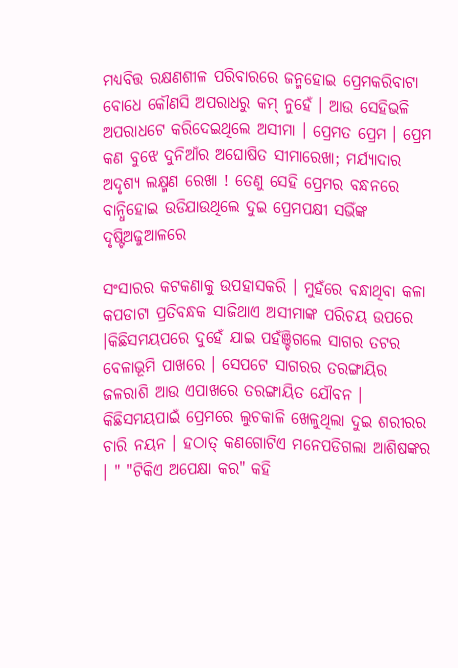ମଧ୍ୟବିତ୍ତ ରକ୍ଷଣଶୀଳ ପରିବାରରେ ଜନ୍ମହୋଇ ପ୍ରେମକରିବାଟା ବୋଧେ କୌଣସି ଅପରାଧରୁ କମ୍ ନୁହେଁ । ଆଉ ସେହିଭଳି ଅପରାଧଟେ କରିଦେଇଥିଲେ ଅସୀମା । ପ୍ରେମତ ପ୍ରେମ । ପ୍ରେମ କଣ ବୁଝେ ଦୁନିଆଁର ଅଘୋଷିତ ସୀମାରେଖା; ମର୍ଯ୍ୟାଦାର ଅଦୃଶ୍ୟ ଲକ୍ଷ୍ମଣ ରେଖା ! ତେଣୁ ସେହି ପ୍ରେମର ବନ୍ଧନରେ ବାନ୍ଧିହୋଇ ଉଡିଯାଉଥିଲେ ଦୁଇ ପ୍ରେମପକ୍ଷୀ ସଭିଁଙ୍କ ଦୃଷ୍ଟିଅଢୁଆଳରେ

ସଂସାରର କଟକଣାକୁ ଉପହାସକରି । ମୁହଁରେ ବନ୍ଧାଥିବା କଳା କପଡାଟା ପ୍ରତିବନ୍ଧକ ସାଜିଥାଏ ଅସୀମାଙ୍କ ପରିଚୟ ଉପରେ ।କିଛିସମୟପରେ ଦୁହେଁ ଯାଇ ପହଁଞ୍ଚିଗଲେ ସାଗର ତଟର ବେଳାଭୂମି ପାଖରେ । ସେପଟେ ସାଗରର ତରଙ୍ଗାୟିର ଜଳରାଶି ଆଉ ଏପାଖରେ ତରଙ୍ଗାୟିତ ଯୌବନ । କିଛିସମୟପାଇଁ ପ୍ରେମରେ ଲୁଚକାଳି ଖେଳୁଥିଲା ଦୁଇ ଶରୀରର ଚାରି ନୟନ । ହଠାତ୍ କଣଗୋଟିଏ ମନେପଡିଗଲା ଆଶିଷଙ୍କର । " "ଟିକିଏ ଅପେକ୍ଷା କର" କହି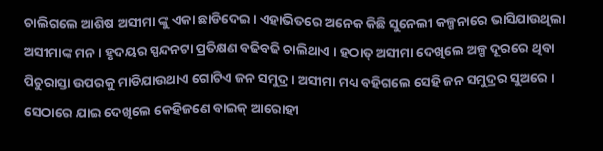ଚାଲିଗଲେ ଆଶିଷ ଅସୀମା ଙ୍କୁ ଏକା ଛାଡିଦେଇ । ଏହାଭିତରେ ଅନେକ କିଛି ସୁନେଲୀ କଳ୍ପନାରେ ଭାସିଯାଉଥିଲା ଅସୀମାଙ୍କ ମନ । ହୃଦୟର ସ୍ପନ୍ଦନଟା ପ୍ରତିକ୍ଷଣ ବଢିବଢି ଚାଲିଥାଏ । ହଠାତ୍ ଅସୀମା ଦେଖିଲେ ଅଳ୍ପ ଦୂରରେ ଥିବା ପିଚୁରାସ୍ତା ଉପରକୁ ମାଡିଯାଉଥାଏ ଗୋଟିଏ ଜନ ସମୁଦ୍ର । ଅସୀମା ମଧ୍ୟ ବହିଗଲେ ସେହି ଜନ ସମୁଦ୍ରର ସୁଅରେ । ସେଠାରେ ଯାଇ ଦେଖିଲେ କେହିଜଣେ ବାଇକ୍ ଆରୋହୀ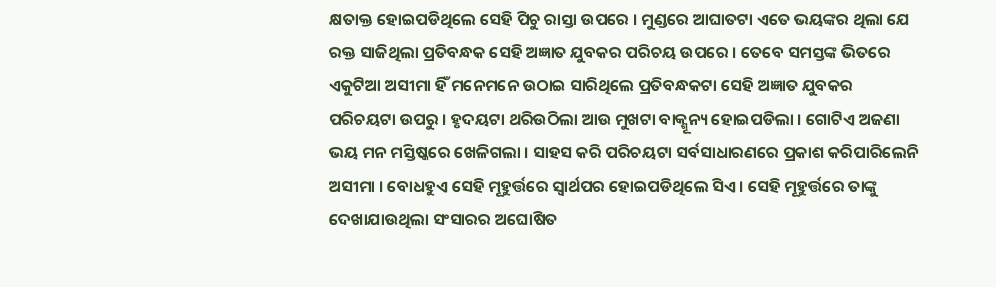କ୍ଷତାକ୍ତ ହୋଇପଡିଥିଲେ ସେହି ପିଚୁ ରାସ୍ତା ଉପରେ । ମୁଣ୍ଡରେ ଆଘାତଟା ଏତେ ଭୟଙ୍କର ଥିଲା ଯେ ରକ୍ତ ସାଜିଥିଲା ପ୍ରତିବନ୍ଧକ ସେହି ଅଜ୍ଞାତ ଯୁବକର ପରିଚୟ ଉପରେ । ତେବେ ସମସ୍ତଙ୍କ ଭିତରେ ଏକୁଟିଆ ଅସୀମା ହିଁ ମନେମନେ ଉଠାଇ ସାରିଥିଲେ ପ୍ରତିବନ୍ଧକଟା ସେହି ଅଜ୍ଞାତ ଯୁବକର ପରିଚୟଟା ଉପରୁ । ହୃଦୟଟା ଥରିଉଠିଲା ଆଉ ମୁଖଟା ବାକ୍ଶୂନ୍ୟ ହୋଇପଡିଲା । ଗୋଟିଏ ଅଜଣା ଭୟ ମନ ମସ୍ତିଷ୍କରେ ଖେଳିଗଲା । ସାହସ କରି ପରିଚୟଟା ସର୍ବସାଧାରଣରେ ପ୍ରକାଶ କରିପାରିଲେନି ଅସୀମା । ବୋଧହୁଏ ସେହି ମୂହୁର୍ତ୍ତରେ ସ୍ବାର୍ଥପର ହୋଇପଡିଥିଲେ ସିଏ । ସେହି ମୂହୁର୍ତ୍ତରେ ତାଙ୍କୁ ଦେଖାଯାଉଥିଲା ସଂସାରର ଅଘୋଷିତ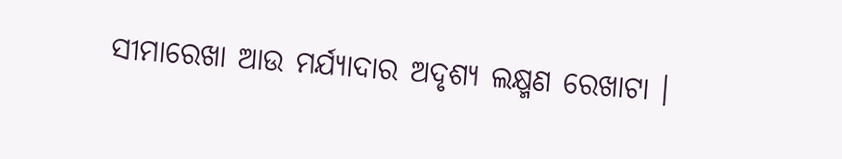ସୀମାରେଖା ଆଉ ମର୍ଯ୍ୟାଦାର ଅଦୃଶ୍ୟ ଲକ୍ଷ୍ମଣ ରେଖାଟା ।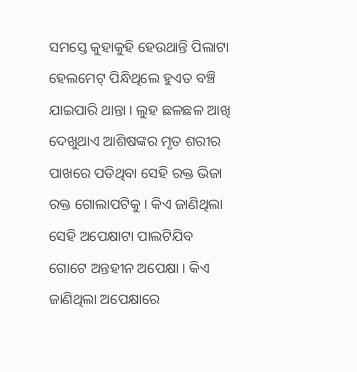ସମସ୍ତେ କୁହାକୁହି ହେଉଥାନ୍ତି ପିଲାଟା ହେଲମେଟ୍ ପିନ୍ଧିଥିଲେ ହୁଏତ ବଞ୍ଚି ଯାଇପାରି ଥାନ୍ତା । ଲୁହ ଛଳଛଳ ଆଖି ଦେଖୁଥାଏ ଆଶିଷଙ୍କର ମୃତ ଶରୀର ପାଖରେ ପଡିଥିବା ସେହି ରକ୍ତ ଭିଜା ରକ୍ତ ଗୋଲାପଟିକୁ । କିଏ ଜାଣିଥିଲା ସେହି ଅପେକ୍ଷାଟା ପାଲଟିଯିବ ଗୋଟେ ଅନ୍ତହୀନ ଅପେକ୍ଷା । କିଏ ଜାଣିଥିଲା ଅପେକ୍ଷାରେ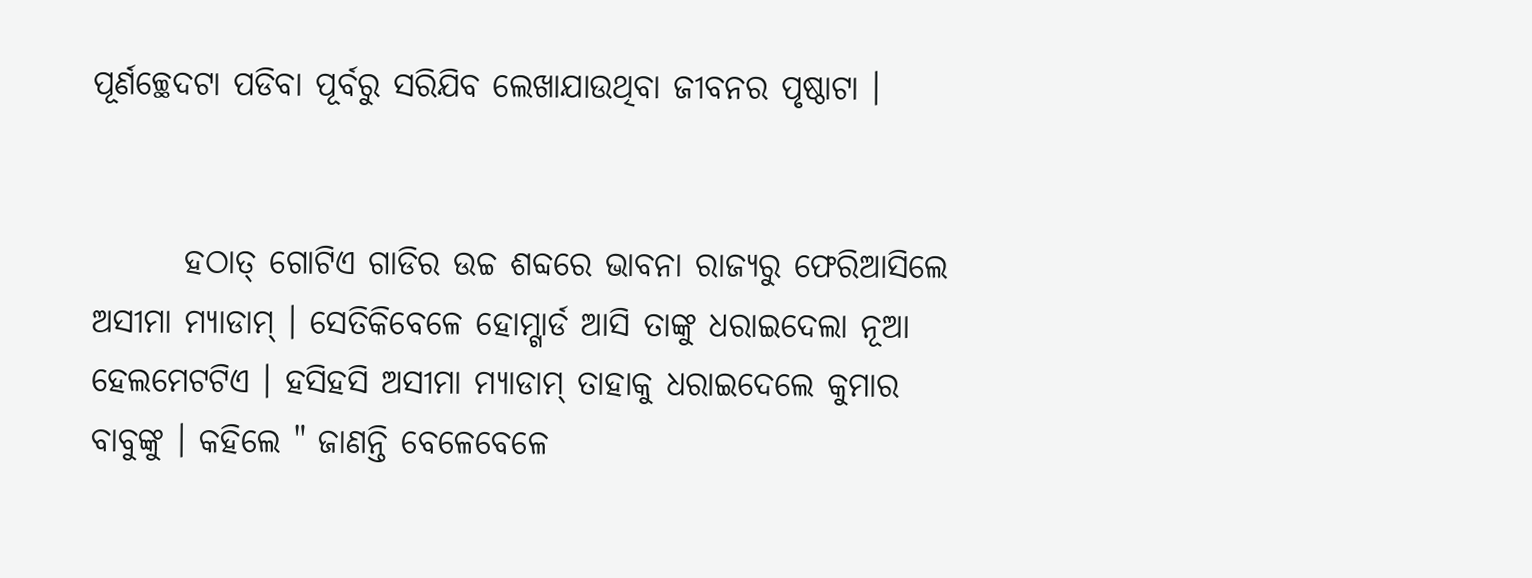ପୂର୍ଣଚ୍ଛେଦଟା ପଡିବା ପୂର୍ବରୁ ସରିଯିବ ଲେଖାଯାଉଥିବା ଜୀବନର ପୃଷ୍ଠାଟା ।


       ହଠାତ୍ ଗୋଟିଏ ଗାଡିର ଉଚ୍ଚ ଶବ୍ଦରେ ଭାବନା ରାଜ୍ୟରୁ ଫେରିଆସିଲେ ଅସୀମା ମ୍ୟାଡାମ୍ । ସେତିକିବେଳେ ହୋମ୍ଗାର୍ଡ ଆସି ତାଙ୍କୁ ଧରାଇଦେଲା ନୂଆ ହେଲମେଟଟିଏ । ହସିହସି ଅସୀମା ମ୍ୟାଡାମ୍ ତାହାକୁ ଧରାଇଦେଲେ କୁମାର ବାବୁଙ୍କୁ । କହିଲେ " ଜାଣନ୍ତି ବେଳେବେଳେ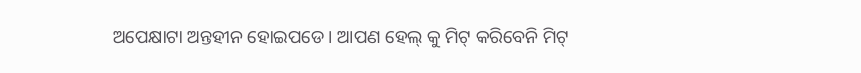ଅପେକ୍ଷାଟା ଅନ୍ତହୀନ ହୋଇପଡେ । ଆପଣ ହେଲ୍ କୁ ମିଟ୍ କରିବେନି ମିଟ୍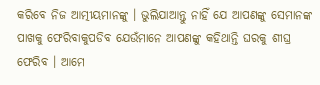କରିବେ ନିଜ ଆତ୍ମୀୟମାନଙ୍କୁ । ଭୁଲିଯାଆନ୍ତୁ ନାହିଁ ଯେ ଆପଣଙ୍କୁ ସେମାନଙ୍କ ପାଖକୁ ଫେରିବାକୁପଡିବ ଯେଉଁମାନେ ଆପଣଙ୍କୁ କହିଥାନ୍ତି ଘରକୁ ଶୀଘ୍ର ଫେରିବ । ଆମେ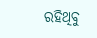ରହିଥିବୁ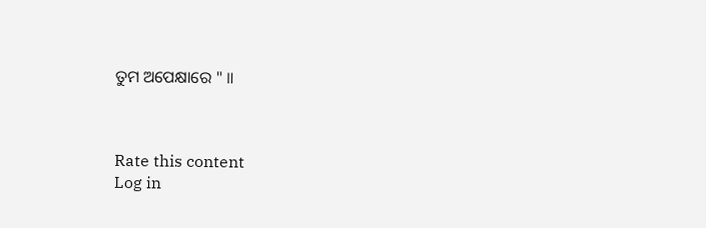ତୁମ ଅପେକ୍ଷାରେ " ॥



Rate this content
Log in